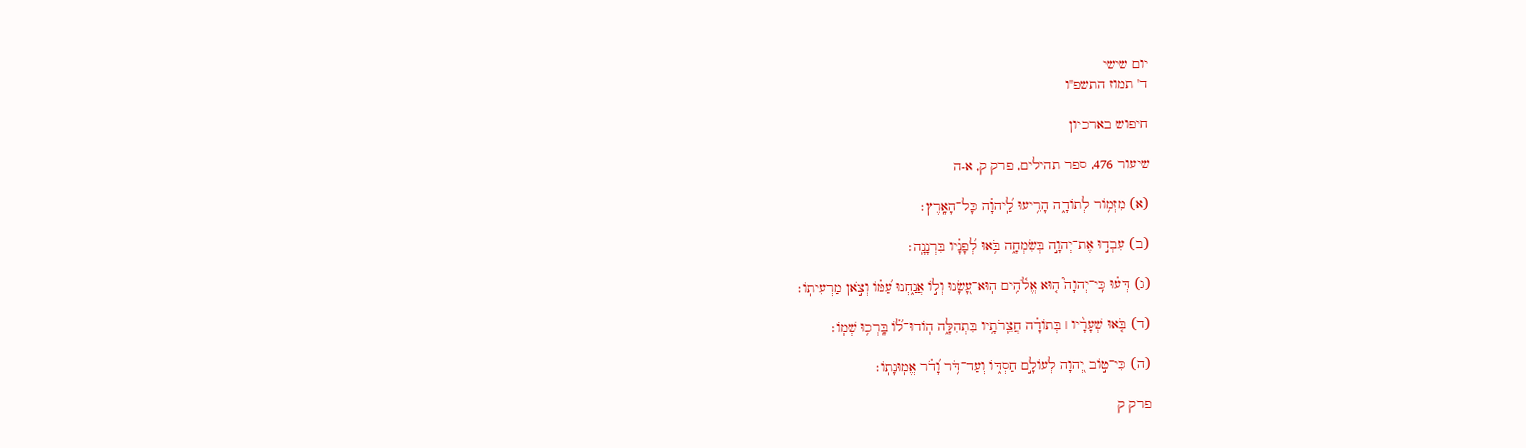יום שישי
ד' תמוז התשפ"ו

חיפוש בארכיון

שיעור 476, ספר תהילים, פרק ק, א-ה

(א) מִזְמ֥וֹר לְתוֹדָ֑ה הָרִ֥יעוּ לַֽ֝יהוָ֗ה כָּל־הָאָֽרֶץ׃

(ב) עִבְד֣וּ אֶת־יְהוָ֣ה בְּשִׂמְחָ֑ה בֹּ֥אוּ לְ֝פָנָ֗יו בִּרְנָנָֽה׃

(ג) דְּע֗וּ כִּֽי־יְהוָה֮ ה֤וּא אֱלֹ֫הִ֥ים הֽוּא־עָ֭שָׂנוּ וְל֣וֹ אֲנַ֑חְנוּ עַ֝מּ֗וֹ וְצֹ֣אן מַרְעִיתֽוֹ׃

(ד) בֹּ֤אוּ שְׁעָרָ֨יו ׀ בְּתוֹדָ֗ה חֲצֵֽרֹתָ֥יו בִּתְהִלָּ֑ה הֽוֹדוּ־ל֗֝וֹ בָּֽרְכ֥וּ שְׁמֽוֹ׃

(ה) כִּי־ט֣וֹב יְ֭הוָה לְעוֹלָ֣ם חַסְדּ֑וֹ וְעַד־דֹּ֥ר וָ֝דֹ֗ר אֱמֽוּנָתֽוֹ׃

פרק ק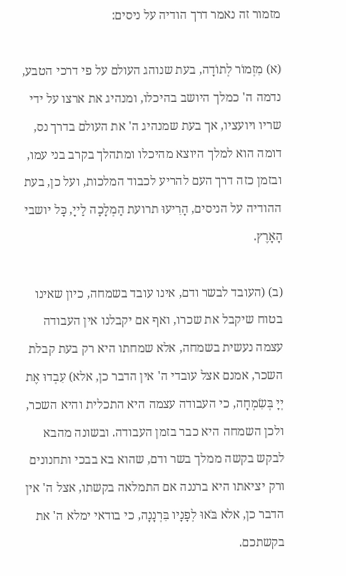מזמור זה נאמר דרך הודיה על ניסים:

(א) מִזְמוֹר לְתוֹדָה, בעת שנוהג העולם על פי דרכי הטבע, נדמה ה' כמלך היושב בהיכלו, ומנהיג את ארצו על ידי שריו ויועציו, אך בעת שמנהיג ה' את העולם בדרך נס, דומה הוא למלך היוצא מהיכלו ומתהלך בקרב בני עמו, ובזמן כזה דרך העם להריע לכבוד המלכות, ועל כן, בעת ההודיה על הניסים, הָרִיעוּ תרועת הַמְלָכָה לַייָ, כָּל יושבי הָאָרֶץ.

(ב) (העובד לבשר ודם, אינו עובד בשמחה, כיון שאינו בטוח שיקבל את שכרו, ואף אם יקבלנו אין העבודה עצמה נעשית בשמחה, אלא שמחתו היא רק בעת קבלת השכר, אמנם אצל עובדי ה' אין הדבר כן, אלא) עִבְדוּ אֶת יְיָ בְּשִׂמְחָה, כי העבודה עצמה היא התכלית והיא השכר, ולכן השמחה היא כבר בזמן העבודה. ובשונה מהבא לבקש בקשה ממלך בשר ודם, שהוא בא בבכי ותחנונים ורק יציאתו היא ברננה אם התמלאה בקשתו, אצל ה' אין הדבר כן, אלא בֹּאוּ לְפָנָיו בִּרְנָנָה, כי בודאי ימלא ה' את בקשתכם.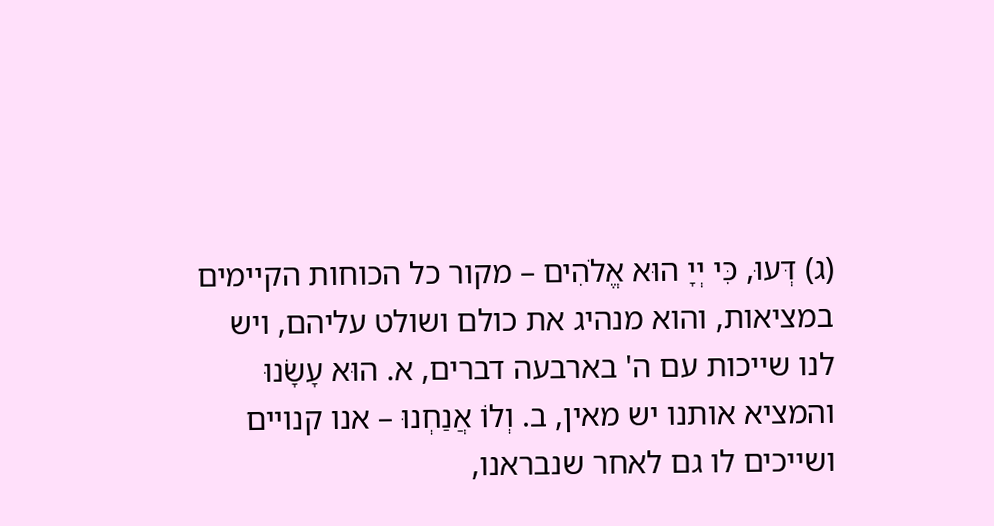(ג) דְּעוּ, כִּי יְיָ הוּא אֱלֹהִים – מקור כל הכוחות הקיימים במציאות, והוא מנהיג את כולם ושולט עליהם, ויש לנו שייכות עם ה' בארבעה דברים, א. הוּא עָשָׂנוּ והמציא אותנו יש מאין, ב. וְלוֹ אֲנַחְנוּ – אנו קנויים ושייכים לו גם לאחר שנבראנו,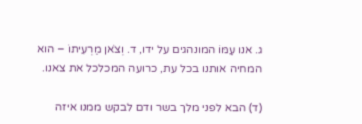ג. אנו עַמּוֹ המונהגים על ידו, ד. וְצֹאן מַרְעִיתוֹ – הוא המחיה אותנו בכל עת, כרועה המכלכל את צאנו.

(ד) הבא לפני מלך בשר ודם לבקש ממנו איזה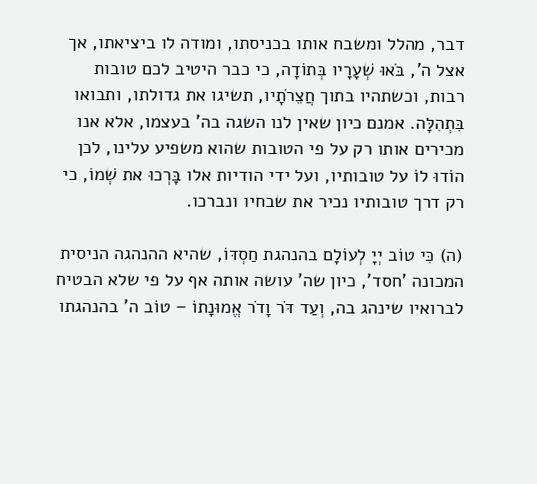דבר, מהלל ומשבח אותו בכניסתו, ומודה לו ביציאתו, אך אצל ה', בֹּאוּ שְׁעָרָיו בְּתוֹדָה, כי כבר היטיב לכם טובות רבות, וכשתהיו בתוך חֲצֵרֹתָיו, תשיגו את גדולתו, ותבואו בִּתְהִלָּה. אמנם כיון שאין לנו השגה בה' בעצמו, אלא אנו מכירים אותו רק על פי הטובות שהוא משפיע עלינו, לכן הוֹדוּ לוֹ על טובותיו, ועל ידי הודיות אלו בָּרְכוּ את שְׁמוֹ, כי רק דרך טובותיו נכיר את שבחיו ונברכו.

(ה) כִּי טוֹב יְיָ לְעוֹלָם בהנהגת חַסְדּוֹ, שהיא ההנהגה הניסית המכונה 'חסד', כיון שה' עושה אותה אף על פי שלא הבטיח לברואיו שינהג בה, וְעַד דֹּר וָדֹר אֱמוּנָתוֹ – טוֹב ה' בהנהגתו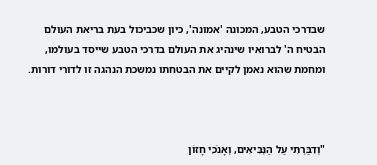שבדרכי הטבע, המכונה 'אמונה', כיון שכביכול בעת בריאת העולם הבטיח ה' לברואיו שינהיג את העולם בדרכי הטבע שייסד בעולמו, ומחמת שהוא נאמן לקיים את הבטחתו נמשכת הנהגה זו לדורי דורות.



"וְדִבַּרְתִּי עַל הַנְּבִיאִים, וְאָנֹכִי חָזוֹן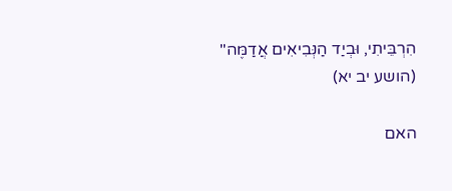הִרְבֵּיתִי, וּבְיַד הַנְּבִיאִים אֲדַמֶּה" (הושע יב יא)

האם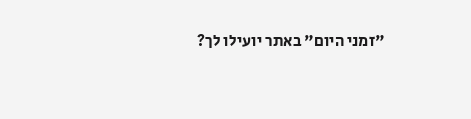"זמני היום" באתר יועילו לך?